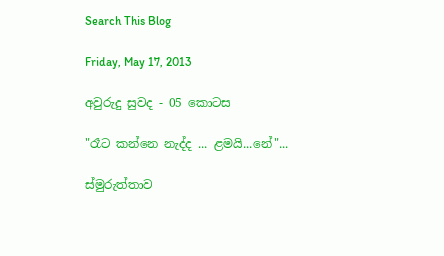Search This Blog

Friday, May 17, 2013

අවුරුදු සුවද - 05 කොටස

"රෑට කන්නෙ නැද්ද ... ළමයි...නේ"...

ස්මුරුත්තාව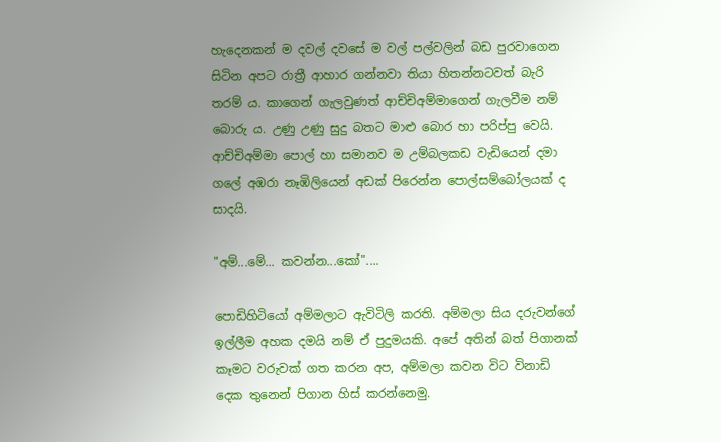හැදෙනකන් ම දවල් දවසේ ම වල් පල්වලින් බඩ පුරවාගෙන සිටින අපට රාත්‍රී ආහාර ගන්නවා තියා හිතන්නටවත් බැරි තරම් ය. කාගෙන් ගැලවුණත් ආච්චිඅම්මාගෙන් ගැලවීම නම් බොරු ය. උණු උණු සුදු බතට මාළු බොර හා පරිප්පු වෙයි. ආච්චිඅම්මා පොල් හා සමානව ම උම්බලකඩ වැඩියෙන් දමා ගලේ අඹරා නෑඹිලියෙන් අඩක් පිරෙන්න පොල්සම්බෝලයක් ද සාදයි.

"අම්...මේ... කවන්න...කෝ"....

පොඩිහිටියෝ අම්මලාට ඇවිටිලි කරති. අම්මලා සිය දරුවන්ගේ ඉල්ලීම අහක දමයි නම් ඒ පුදුමයකි. අපේ අතින් බත් පිගානක් කෑමට වරුවක් ගත කරන අප, අම්මලා කවන විට විනාඩි දෙක තුනෙන් පිගාන හිස් කරන්නෙමු.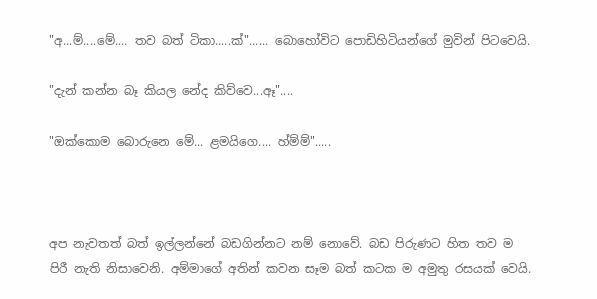"අ...ම්....මේ.... තව බත් ටිකා.....ක්"...... බොහෝවිට පොඩිහිටියන්ගේ මුවින් පිටවෙයි.

"දැන් කන්න බෑ කියල නේද කිව්වෙ...ඈ"....

"ඔක්කොම බොරුනෙ මේ... ළමයිගෙ.... හ්ම්ම්".....



අප නැවතත් බත් ඉල්ලන්නේ බඩගින්නට නම් නොවේ. බඩ පිරුණට හිත තව ම පිරී නැති නිසාවෙනි. අම්මාගේ අතින් කවන සෑම බත් කටක ම අමුතු රසයක් වෙයි.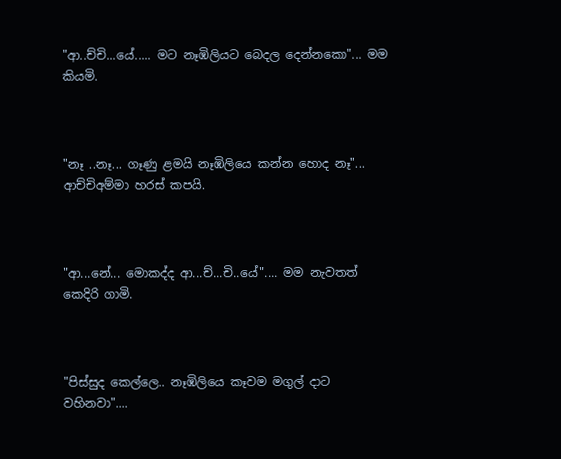"ආ..ච්චි...යේ..... මට නෑඹිලියට බෙදල දෙන්නකො"... මම කියමි.



"නෑ ..නෑ... ගෑණු ළමයි නෑඹිලියෙ කන්න හොද නෑ"... ආච්චිඅම්මා හරස් කපයි.



"ආ...නේ... මොකද්ද ආ...ච්...චි..යේ".... මම නැවතත් කෙදිරි ගාමි.



"පිස්සුද කෙල්ලෙ.. නෑඹිලියෙ කෑවම මගුල් දාට වහිනවා"....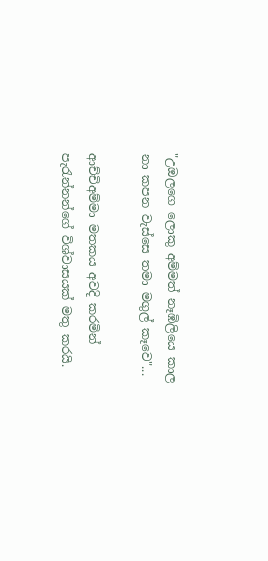"උඔලගෙ ලොකු අම්මත් නෑඹිලියෙ කාල නා කපන වැස්සෙ තමා මගුල් කෑවෙ"...

ආච්චිඅම්මා මතකය අවදි කරමින් පැරැන්නන්ගේ විශ්වාසයක් මතු කරයි.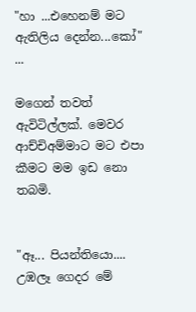"හා ...එහෙනම් මට ඇතිලිය දෙන්න...කෝ" ...

මගෙන් තවත් ඇවිටිල්ලක්. මෙවර ආච්චිඅම්මාට මට එපා කීමට මම ඉඩ නො තබමි.


"ඈ... පියන්තියො.... උඹලෑ ගෙදර මේ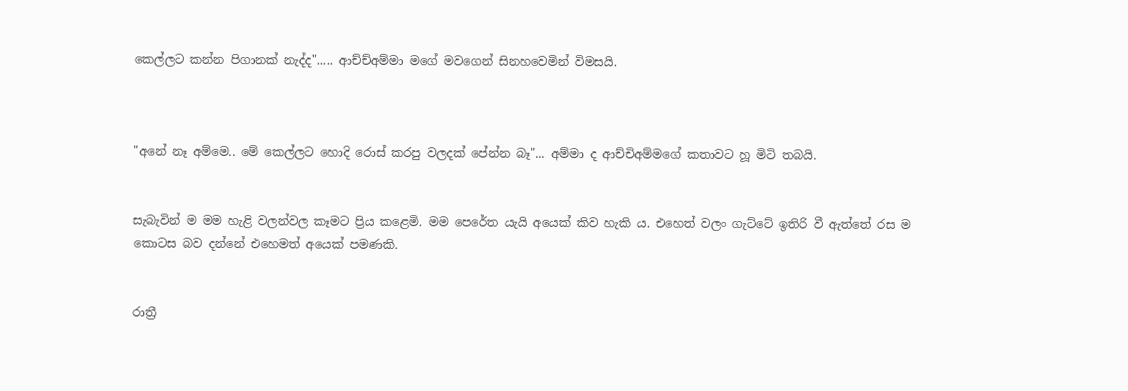කෙල්ලට කන්න පිගානක් නැද්ද"..... ආච්ච්අම්මා මගේ මවගෙන් සිනහවෙමින් විමසයි.



"අනේ නෑ අම්මෙ.. මේ කෙල්ලට හොදි රොස් කරපු වලදක් පේන්න බෑ"... අම්මා ද ආච්චිඅම්මගේ කතාවට හූ මිටි තබයි.


සැබැවින් ම මම හැළි වලන්වල කෑමට ප්‍රිය කළෙමි. මම පෙරේත යැයි අයෙක් කිව හැකි ය. එහෙත් වලං ගැට්ටේ ඉතිරි වී ඇත්තේ රස ම කොටස බව දන්නේ එහෙමත් අයෙක් පමණකි.


රාත්‍රී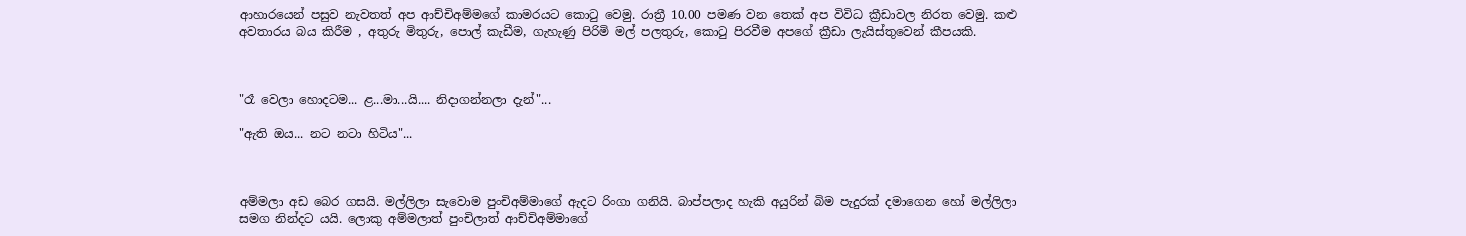ආහාරයෙන් පසුව නැවතත් අප ආච්චිඅම්මගේ කාමරයට කොටු වෙමු. රාත්‍රී 10.00 පමණ වන තෙක් අප විවිධ ක්‍රීඩාවල නිරත වෙමු. කළු අවතාරය බය කිරීම , අතුරු මිතුරු, පොල් කැඩීම, ගැහැණු පිරිමි මල් පලතුරු, කොටු පිරවීම අපගේ ක්‍රීඩා ලැයිස්තුවෙන් කීපයකි.



"රෑ වෙලා හොදටම... ළ...මා...යි.... නිදාගන්නලා දැන්"...

"ඇති ඔය... නට නටා හිටිය"...



අම්මලා අඩ බෙර ගසයි. මල්ලිලා සැවොම පුංචිඅම්මාගේ ඇදට රිංගා ගනියි. බාප්පලාද හැකි අයුරින් බිම පැදුරක් දමාගෙන හෝ මල්ලිලා සමග නින්දට යයි. ලොකු අම්මලාත් පුංචිලාත් ආච්චිඅම්මාගේ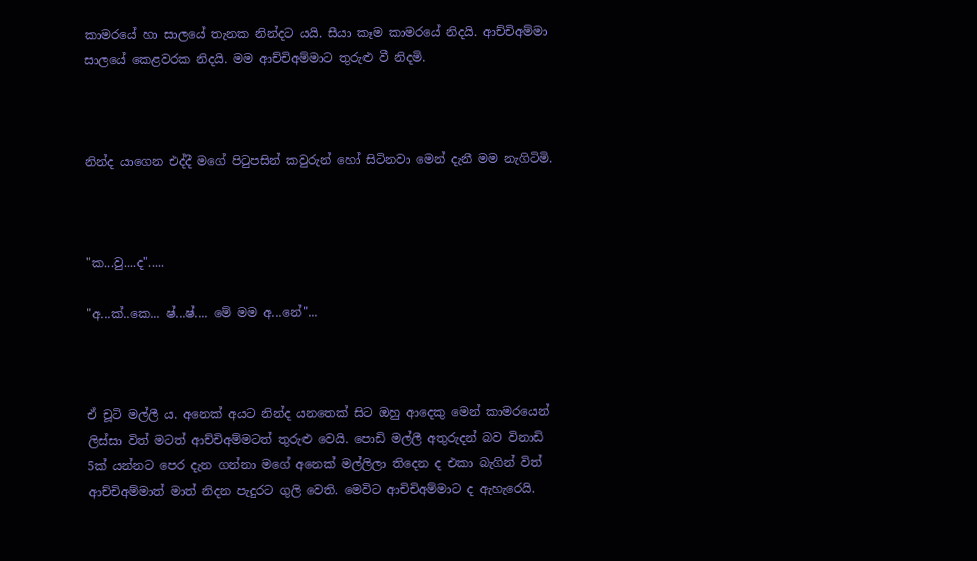කාමරයේ හා සාලයේ තැනක නින්දට යයි. සීයා කෑම කාමරයේ නිදයි. ආච්චිඅම්මා සාලයේ කෙළවරක නිදයි. මම ආච්චිඅම්මාට තුරුළු වී නිදමි.



නින්ද යාගෙන එද්දී මගේ පිටුපසින් කවුරුන් හෝ සිටිනවා මෙන් දැනී මම නැගිටිමි.



"ක...වු....ද".....

"අ...ක්..කෙ... ෂ්...ෂ්.... මේ මම අ...නේ"...



ඒ චූටි මල්ලී ය. අනෙක් අයට නින්ද යනතෙක් සිට ඔහු ආදෙකු මෙන් කාමරයෙන් ලිස්සා විත් මටත් ආච්චිඅම්මටත් තුරුළු වෙයි. පොඩි මල්ලී අතුරුදන් බව විනාඩි 5ක් යන්නට පෙර දැන ගන්නා මගේ අනෙක් මල්ලිලා තිදෙන ද එකා බැගින් විත් ආච්චිඅම්මාත් මාත් නිදන පැදුරට ගුලි වෙති. මෙවිට ආචිචිඅම්මාට ද ඇහැරෙයි.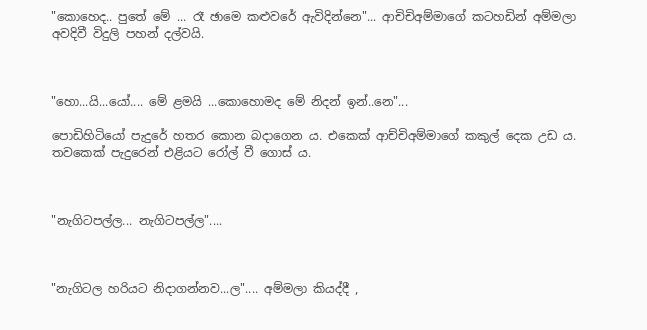"කොහෙද.. පුතේ මේ ... රෑ ඡාමෙ කළුවරේ ඇවිදින්නෙ"... ආචිචිඅම්මාගේ කටහඩින් අම්මලා අවදිවී විදුලි පහන් දල්වයි.



"හො...යි...යෝ.... මේ ළමයි ...කොහොමද මේ නිදන් ඉන්..නෙ"...

පොඩිහිටියෝ පැදුරේ හතර කොන බදාගෙන ය. එකෙක් ආච්චිඅම්මාගේ කකුල් දෙක උඩ ය. තවකෙක් පැදුරෙන් එළියට රෝල් වී ගොස් ය.



"නැගිටපල්ල... නැගිටපල්ල"....



"නැගිටල හරියට නිදාගන්නව...ල".... අම්මලා කියද්දී ,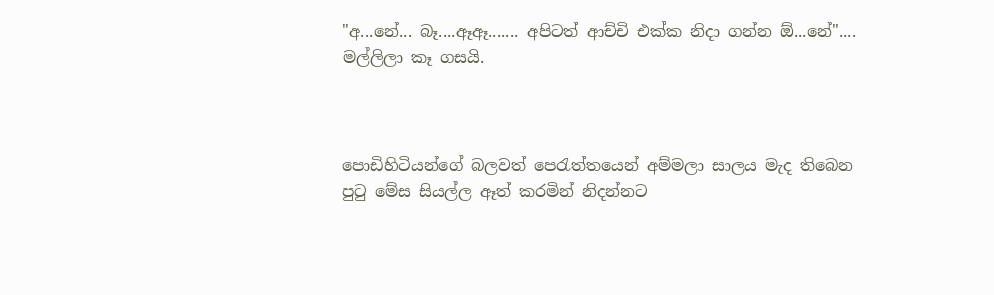"අ...නේ... බෑ....ඈඈ....... අපිටත් ආච්චි එක්ක නිදා ගන්න ඕ...නේ".... මල්ලිලා කෑ ගසයි.



පොඩිහිටියන්ගේ බලවත් පෙරැත්තයෙන් අම්මලා සාලය මැද තිබෙන පුටු මේස සියල්ල ඈත් කරමින් නිදන්නට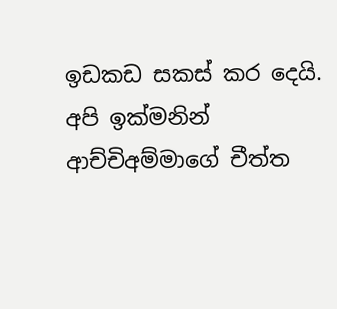ඉඩකඩ සකස් කර දෙයි. අපි ඉක්මනින් ආච්චිඅම්මාගේ චීත්ත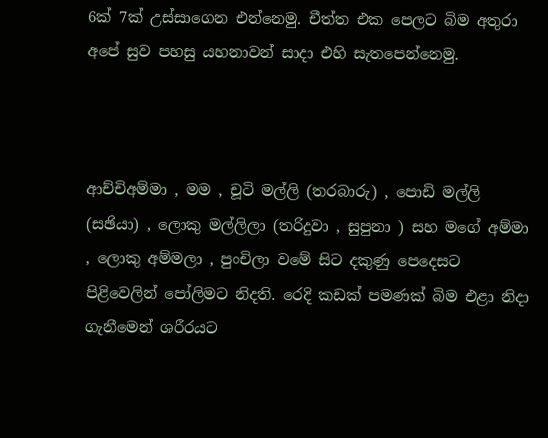6ක් 7ක් උස්සාගෙන එන්නෙමු. චීත්ත එක පෙලට බිම අතුරා අපේ සුව පහසු යහනාවන් සාදා එහි සැතපෙන්නෙමු.



ආච්චිඅම්මා , මම , චූටි මල්ලි (තරබාරු) , පොඩි මල්ලි (සඡියා) , ලොකු මල්ලිලා (තරිදුවා , සුපුනා ) සහ මගේ අම්මා , ලොකු අම්මලා , පුංචිලා වමේ සිට දකුණු පෙදෙසට පිළිවෙලින් පෝලිමට නිදති. රෙදි කඩක් පමණක් බිම එළා නිදා ගැනීමෙන් ශරීරයට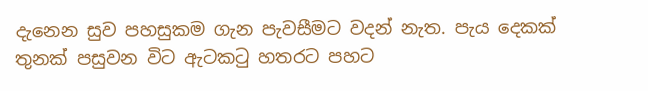දැනෙන සුව පහසුකම ගැන පැවසීමට වදන් නැත. පැය දෙකක් තුනක් පසුවන විට ඇටකටු හතරට පහට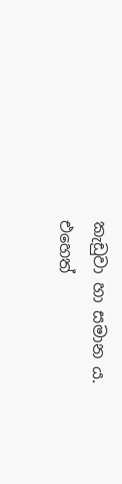කැඩුවා හා සමාන ය. එහෙත්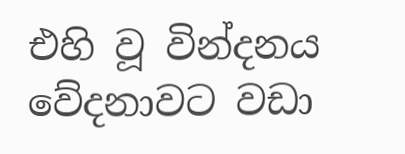එහි වූ වින්දනය වේදනාවට වඩා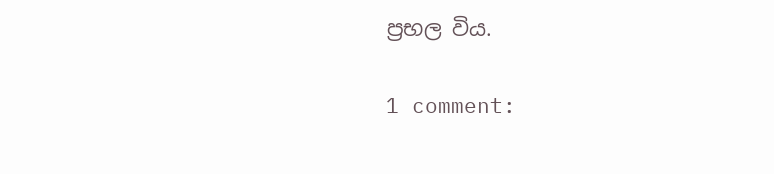ප්‍රභල විය.

1 comment: